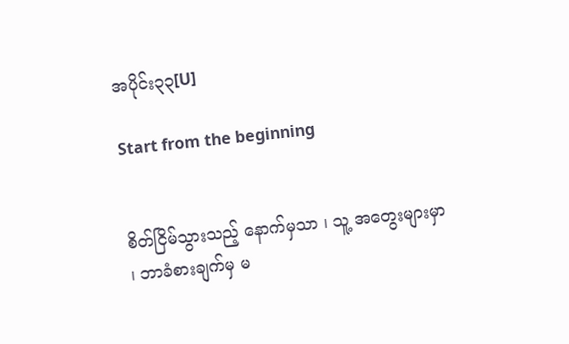အပိုင်း၃၃[U]

Start from the beginning


စိတ်ငြိမ်သွားသည့် နောက်မှသာ ၊ သူ့ အတွေးများမှာ ၊ ဘာခံစားချက်မှ မ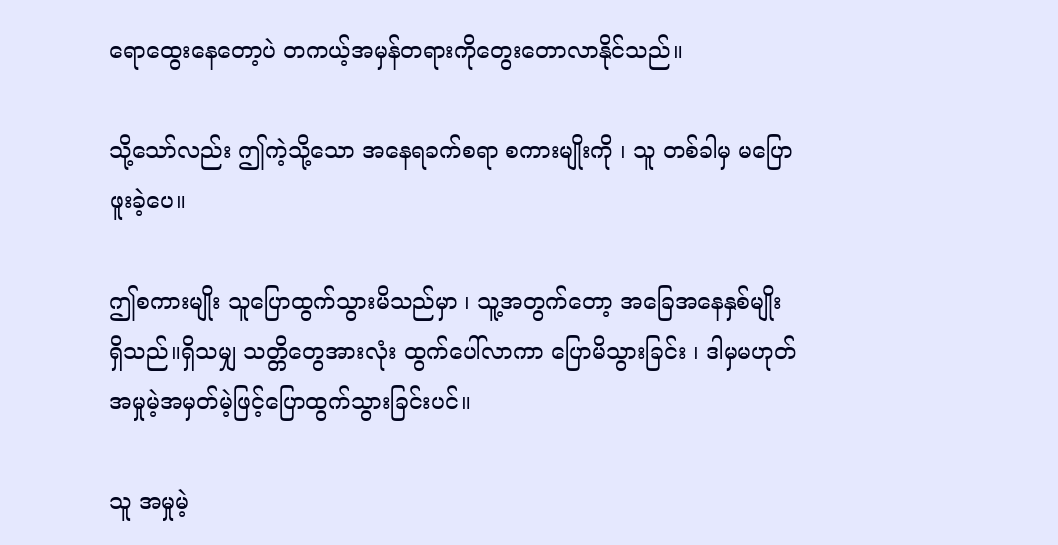ရောထွေးနေတော့ပဲ တကယ့်အမှန်တရားကိုတွေးတောလာနိုင်သည်။

သို့သော်လည်း ဤကဲ့သို့သော အနေရခက်စရာ စကားမျိုးကို ၊ သူ တစ်ခါမှ မပြောဖူးခဲ့ပေ။

ဤစကားမျိုး သူပြောထွက်သွားမိသည်မှာ ၊ သူ့အတွက်တော့ အခြေအနေနှစ်မျိုး ရှိသည်။ရှိသမျှ သတ္တိတွေအားလုံး ထွက်ပေါ်လာကာ ပြောမိသွားခြင်း ၊ ဒါမှမဟုတ် အမှုမဲ့အမှတ်မဲ့ဖြင့်ပြောထွက်သွားခြင်းပင်။

သူ အမှုမဲ့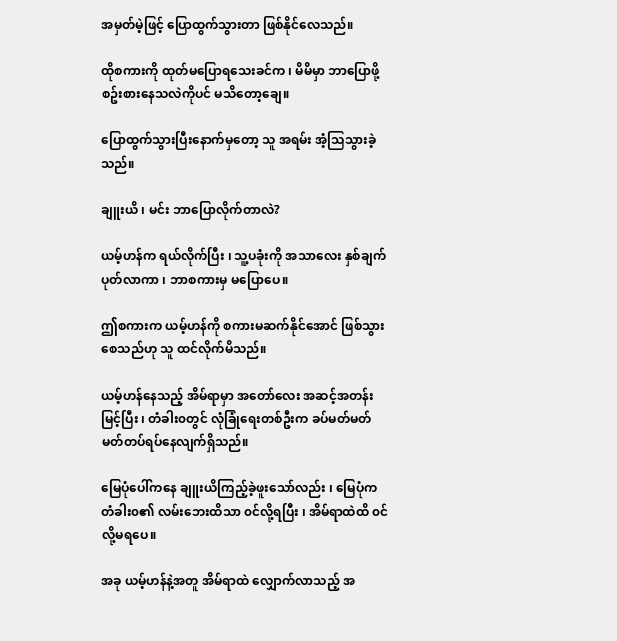အမှတ်မဲ့ဖြင့် ပြောထွက်သွားတာ ဖြစ်နိုင်လေသည်။

ထိုစကားကို ထုတ်မပြောရသေးခင်က ၊ မိမိမှာ ဘာပြောဖို့ စဥ်းစားနေသလဲကိုပင် မသိတော့ချေ။

ပြောထွက်သွားပြီးနောက်မှတော့ သူ အရမ်း အံ့သြသွားခဲ့သည်။

ချူးယိ ၊ မင်း ဘာပြောလိုက်တာလဲ?

ယမ့်ဟန်က ရယ်လိုက်ပြီး ၊ သူ့ပခုံးကို အသာလေး နှစ်ချက်ပုတ်လာကာ ၊ ဘာစကားမှ မပြောပေ။

ဤစကားက ယမ့်ဟန်ကို စကားမဆက်နိုင်အောင် ဖြစ်သွားစေသည်ဟု သူ ထင်လိုက်မိသည်။

ယမ့်ဟန်နေသည့် အိမ်ရာမှာ အတော်လေး အဆင့်အတန်းမြင့်ပြီး ၊ တံခါး၀တွင် လုံခြုံရေးတစ်ဦးက ခပ်မတ်မတ် မတ်တပ်ရပ်နေလျက်ရှိသည်။

မြေပုံပေါ်ကနေ ချူးယိကြည့်ခဲ့ဖူးသော်လည်း ၊ မြေပုံက တံခါး၀၏ လမ်းဘေးထိသာ ၀င်လို့ရပြီး ၊ အိမ်ရာထဲထိ ၀င်လို့မရပေ။

အခု ယမ့်ဟန်နဲ့အတူ အိမ်ရာထဲ လျှောက်လာသည့် အ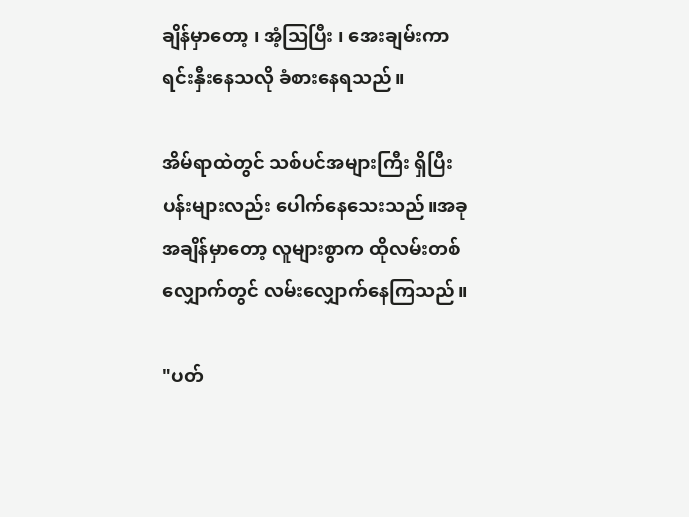ချိန်မှာတော့ ၊ အံ့သြပြီး ၊ အေးချမ်းကာ ရင်းနှီးနေသလို ခံစားနေရသည်။

အိမ်ရာထဲတွင် သစ်ပင်အများကြီး ရှိပြီး ပန်းများလည်း ပေါက်နေသေးသည်။အခုအချိန်မှာတော့ လူများစွာက ထိုလမ်းတစ်လျှောက်တွင် လမ်းလျှောက်နေကြသည်။

"ပတ်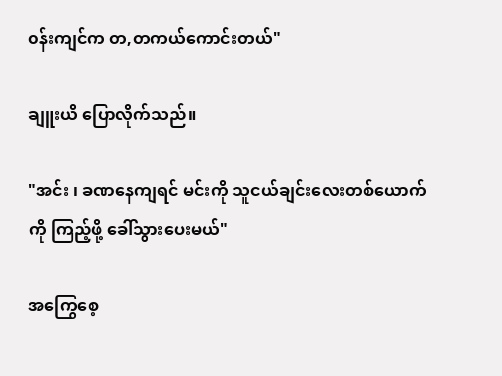၀န်းကျင်က တ,တကယ်ကောင်းတယ်"

ချူးယိ ပြောလိုက်သည်။

"အင်း ၊ ခဏနေကျရင် မင်းကို သူငယ်ချင်းလေးတစ်ယောက်ကို ကြည့်ဖို့ ခေါ်သွားပေးမယ်"

အကြွေစေ့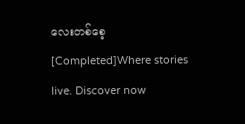လေးတစ်စေ့ [Completed]Where stories live. Discover now